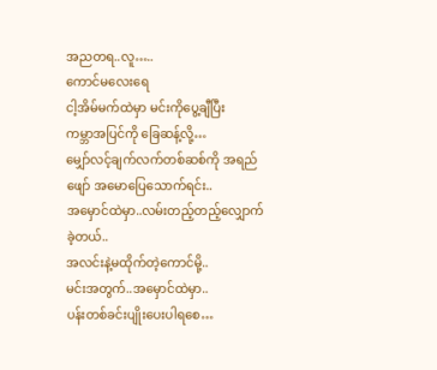အညတရ..လူ…..
ကောင်မလေးရေ
ငါ့အိမ်မက်ထဲမှာ မင်းကိုပွေ့ချီပြီး
ကမ္ဘာအပြင်ကို ခြေဆန့်လို့…
မျှော်လင့်ချက်လက်တစ်ဆစ်ကို အရည်ဖျော် အမောပြေသောက်ရင်း..
အမှောင်ထဲမှာ..လမ်းတည့်တည့်လျှောက်ခဲ့တယ်..
အလင်းနဲ့မထိုက်တဲ့ကောင်မို့..
မင်းအတွက်..အမှောင်ထဲမှာ..
ပန်းတစ်ခင်းပျိုးပေးပါရစေ…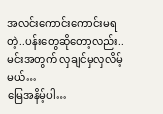အလင်းကောင်းကောင်းမရတဲ့..ပန်းတွေဆိုတော့လည်း..
မင်းအတွက် လှချင်မှလှလိမ့်မယ်…
မြေအနိမ့်ပါ…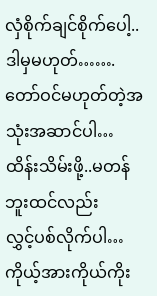လှံစိုက်ချင်စိုက်ပေါ့..
ဒါမှမဟုတ်…….
တော်ဝင်မဟုတ်တဲ့အသုံးအဆာင်ပါ…
ထိန်းသိမ်းဖို့..မတန်ဘူးထင်လည်း
လွှင့်ပစ်လိုက်ပါ…
ကိုယ့်အားကိုယ်ကိုး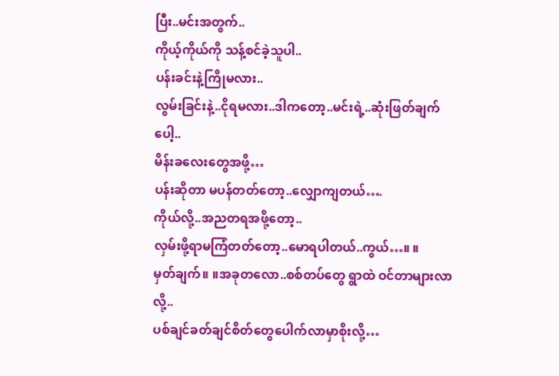ပြီး..မင်းအတွက်..
ကိုယ့်ကိုယ်ကို သန့်စင်ခဲ့သူပါ..
ပန်းခင်းနဲ့ကြိုမလား..
လွမ်းခြင်းနဲ့..ငိုရမလား..ဒါကတော့..မင်းရဲ့..ဆုံးဖြတ်ချက်ပေါ့..
မိန်းခလေးတွေအဖို့…
ပန်းဆိုတာ မပန်တတ်တော့..လျှောကျတယ်….
ကိုယ်လို့..အညတရအဖို့တော့..
လှမ်းဖို့ရာမကြံတတ်တော့..မောရပါတယ်..ကွယ်…။ ။
မှတ်ချက်။ ။အခုတလော..စစ်တပ်တွေ ရွာထဲ ဝင်တာများလာလို့..
ပစ်ချင်ခတ်ချင်စိတ်တွေပေါက်လာမှာစိုးလို့…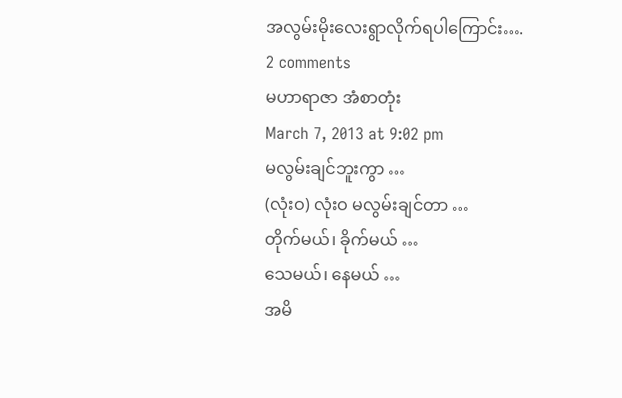အလွမ်းမိုးလေးရွာလိုက်ရပါကြောင်း….
2 comments
မဟာရာဇာ အံစာတုံး
March 7, 2013 at 9:02 pm
မလွမ်းချင်ဘူးကွာ …
(လုံးဝ) လုံးဝ မလွမ်းချင်တာ …
တိုက်မယ်၊ ခိုက်မယ် …
သေမယ်၊ နေမယ် …
အမိ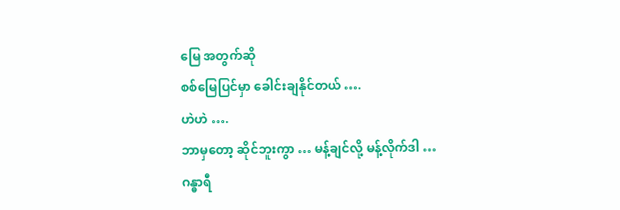မြေ အတွက်ဆို
စစ်မြေပြင်မှာ ခေါင်းချနိုင်တယ် ….
ဟဲဟဲ ….
ဘာမှတော့ ဆိုင်ဘူးကွာ … မန့်ချင်လို့ မန့်လိုက်ဒါ …
ဂန္ဓာရီ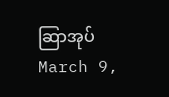ဆြာအုပ်
March 9,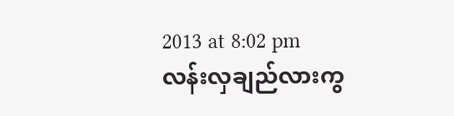2013 at 8:02 pm
လန်းလှချည်လားကွ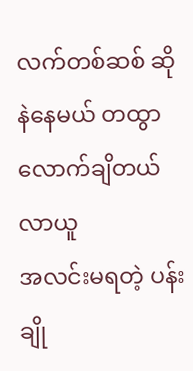လက်တစ်ဆစ် ဆိုနဲနေမယ် တထွာလောက်ချိတယ် လာယူ
အလင်းမရတဲ့ ပန်းချို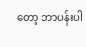တော့ ဘာပန်းပါ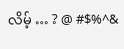လိမ့် … ? @ #$%^&